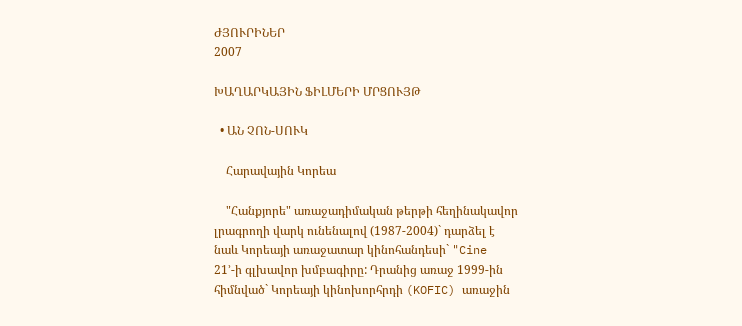ԺՅՈՒՐԻՆԵՐ
2007

ԽԱՂԱՐԿԱՅԻՆ ՖԻԼՄԵՐԻ ՄՐՑՈՒՅԹ

  • ԱՆ ՉՈՆ-ՍՈՒԿ

    Հարավային Կորեա

    "Հանքյորե" առաջադիմական թերթի հեղինակավոր լրագրողի վարկ ունենալով (1987-2004)` դարձել է նաև Կորեայի առաջատար կինոհանդեսի` "Cine 21՚-ի գլխավոր խմբագիրը: Դրանից առաջ 1999-ին հիմնված` Կորեայի կինոխորհրդի (KOFIC) առաջին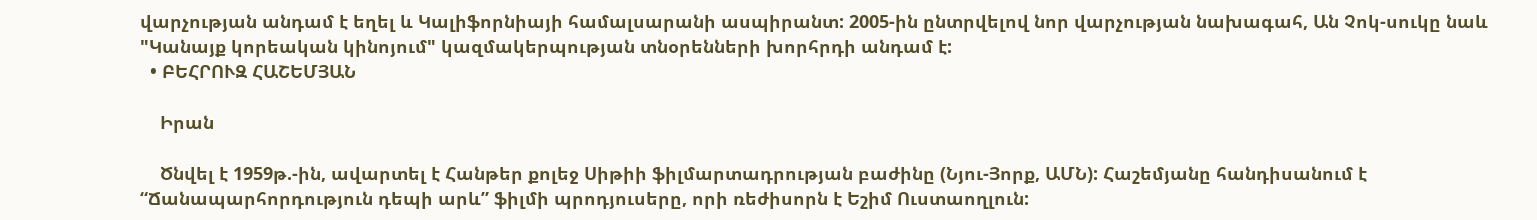վարչության անդամ է եղել և Կալիֆորնիայի համալսարանի ասպիրանտ: 2005-ին ընտրվելով նոր վարչության նախագահ, Ան Չոկ-սուկը նաև "Կանայք կորեական կինոյում" կազմակերպության տնօրենների խորհրդի անդամ է:
  • ԲԵՀՐՈՒԶ ՀԱՇԵՄՅԱՆ

    Իրան

    Ծնվել է 1959թ.-ին, ավարտել է Հանթեր քոլեջ Սիթիի ֆիլմարտադրության բաժինը (Նյու-Յորք, ԱՄՆ): Հաշեմյանը հանդիսանում է “Ճանապարհորդություն դեպի արև” ֆիլմի պրոդյուսերը, որի ռեժիսորն է Եշիմ Ուստաողլուն: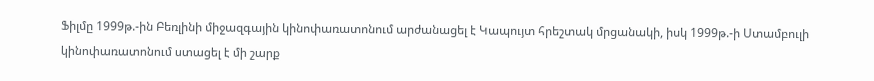Ֆիլմը 1999թ.-ին Բեռլինի միջազգային կինոփառատոնում արժանացել է Կապույտ հրեշտակ մրցանակի, իսկ 1999թ.-ի Ստամբուլի կինոփառատոնում ստացել է մի շարք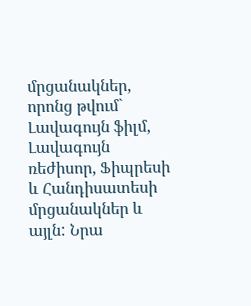մրցանակներ, որոնց թվում` Լավագույն ֆիլմ, Լավագույն ռեժիսոր, Ֆիպրեսի և Հանդիսատեսի մրցանակներ և այլն: Նրա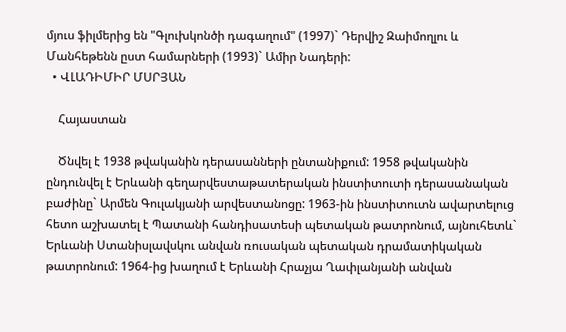մյուս ֆիլմերից են "Գլուխկոնծի դագաղում" (1997)` Դերվիշ Զաիմողլու և Մանհեթենն ըստ համարների (1993)` Ամիր Նադերի:
  • ՎԼԱԴԻՄԻՐ ՄՍՐՅԱՆ

    Հայաստան

    Ծնվել է 1938 թվականին դերասանների ընտանիքում: 1958 թվականին ընդունվել է Երևանի գեղարվեստաթատերական ինստիտուտի դերասանական բաժինը` Արմեն Գուլակյանի արվեստանոցը: 1963-ին ինստիտուտն ավարտելուց հետո աշխատել է Պատանի հանդիսատեսի պետական թատրոնում, այնուհետև` Երևանի Ստանիսլավսկու անվան ռուսական պետական դրամատիկական թատրոնում: 1964-ից խաղում է Երևանի Հրաչյա Ղափլանյանի անվան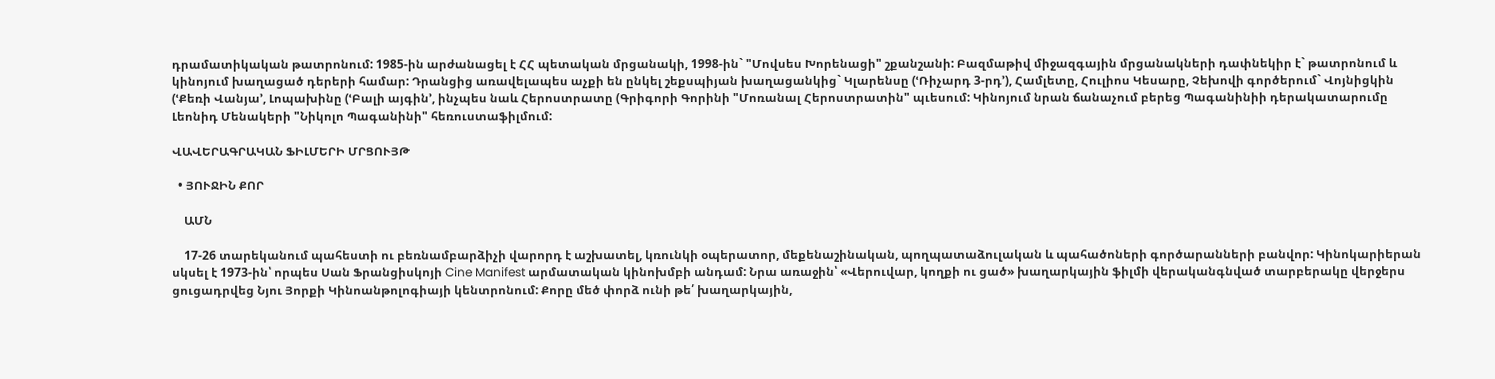դրամատիկական թատրոնում: 1985-ին արժանացել է ՀՀ պետական մրցանակի, 1998-ին` "Մովսես Խորենացի" շքանշանի: Բազմաթիվ միջազգային մրցանակների դափնեկիր է` թատրոնում և կինոյում խաղացած դերերի համար: Դրանցից առավելապես աչքի են ընկել շեքսպիյան խաղացանկից` Կլարենսը (ՙՌիչարդ 3-րդ՚), Համլետը, Հուլիոս Կեսարը, Չեխովի գործերում` Վոյնիցկին (ՙՔեռի Վանյա՚, Լոպախինը (ՙԲալի այգին՚, ինչպես նաև Հերոստրատը (Գրիգորի Գորինի "Մոռանալ Հերոստրատին" պւեսում: Կինոյում նրան ճանաչում բերեց Պագանինիի դերակատարումը Լեոնիդ Մենակերի "Նիկոլո Պագանինի" հեռուստաֆիլմում:

ՎԱՎԵՐԱԳՐԱԿԱՆ ՖԻԼՄԵՐԻ ՄՐՑՈՒՅԹ

  • ՅՈՒՋԻՆ ՔՈՐ

    ԱՄՆ

    17-26 տարեկանում պահեստի ու բեռնամբարձիչի վարորդ է աշխատել, կռունկի օպերատոր, մեքենաշինական, պողպատաձուլական և պահածոների գործարանների բանվոր: Կինոկարիերան սկսել է 1973-ին՝ որպես Սան Ֆրանցիսկոյի Cine Manifest արմատական կինոխմբի անդամ: Նրա առաջին՝ «Վերուվար, կողքի ու ցած» խաղարկային ֆիլմի վերականգնված տարբերակը վերջերս ցուցադրվեց Նյու Յորքի Կինոանթոլոգիայի կենտրոնում: Քորը մեծ փորձ ունի թե՛ խաղարկային,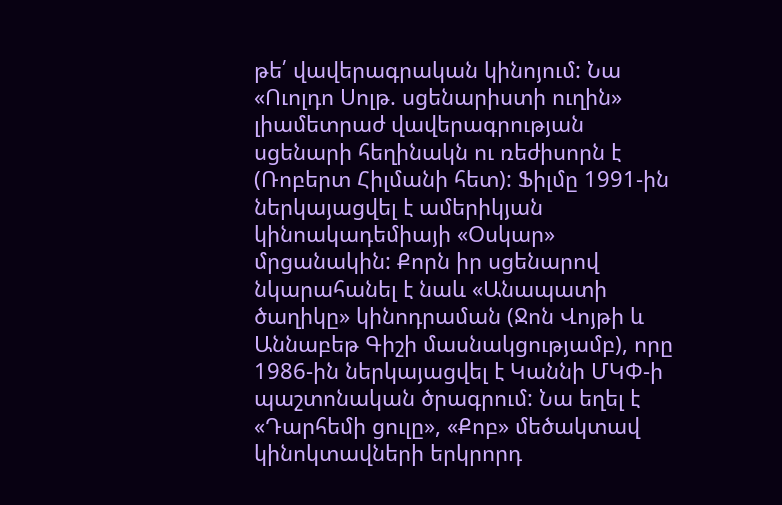թե՛ վավերագրական կինոյում: Նա «Ուոլդո Սոլթ. սցենարիստի ուղին» լիամետրաժ վավերագրության սցենարի հեղինակն ու ռեժիսորն է (Ռոբերտ Հիլմանի հետ): Ֆիլմը 1991-ին ներկայացվել է ամերիկյան կինոակադեմիայի «Օսկար» մրցանակին: Քորն իր սցենարով նկարահանել է նաև «Անապատի ծաղիկը» կինոդրաման (Ջոն Վոյթի և Աննաբեթ Գիշի մասնակցությամբ), որը 1986-ին ներկայացվել է Կաննի ՄԿՓ-ի պաշտոնական ծրագրում: Նա եղել է «Դարհեմի ցուլը», «Քոբ» մեծակտավ կինոկտավների երկրորդ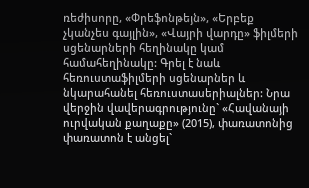ռեժիսորը, «Փրեֆոնթեյն», «Երբեք չկանչես գայլին», «Վայրի վարդը» ֆիլմերի սցենարների հեղինակը կամ համահեղինակը: Գրել է նաև հեռուստաֆիլմերի սցենարներ և նկարահանել հեռուստասերիալներ: Նրա վերջին վավերագրությունը` «Հավանայի ուրվական քաղաքը» (2015), փառատոնից փառատոն է անցել`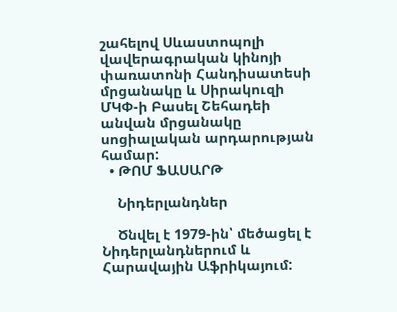շահելով Սևաստոպոլի վավերագրական կինոյի փառատոնի Հանդիսատեսի մրցանակը և Սիրակուզի ՄԿՓ-ի Բասել Շեհադեի անվան մրցանակը սոցիալական արդարության համար:
  • ԹՈՄ ՖԱՍԱՐԹ

    Նիդերլանդներ

    Ծնվել է 1979-ին՝ մեծացել է Նիդերլանդներում և Հարավային Աֆրիկայում: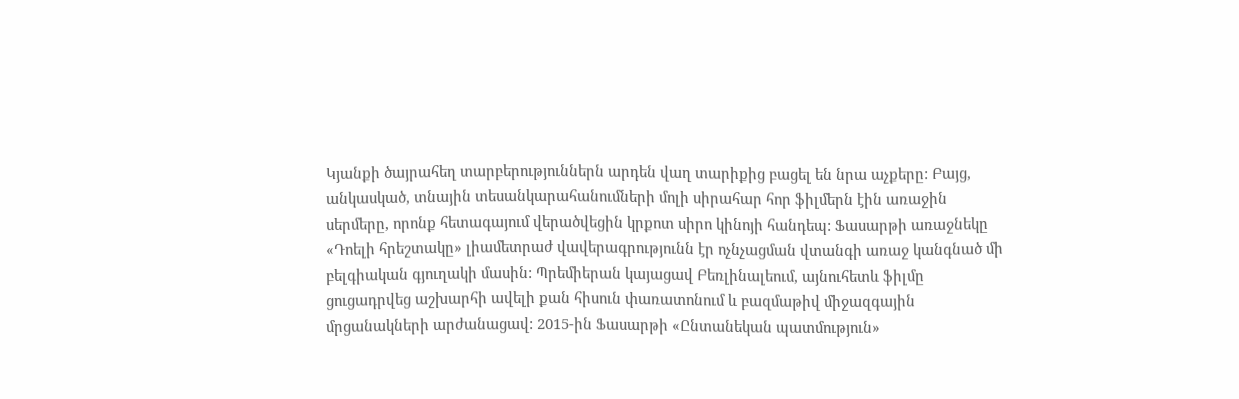Կյանքի ծայրահեղ տարբերություններն արդեն վաղ տարիքից բացել են նրա աչքերը: Բայց, անկասկած, տնային տեսանկարահանումների մոլի սիրահար հոր ֆիլմերն էին առաջին սերմերը, որոնք հետագայում վերածվեցին կրքոտ սիրո կինոյի հանդեպ: Ֆասարթի առաջնեկը «Դոելի հրեշտակը» լիամետրաժ վավերագրությունն էր ոչնչացման վտանգի առաջ կանգնած մի բելգիական գյուղակի մասին: Պրեմիերան կայացավ Բեռլինալեում, այնուհետև ֆիլմը ցուցադրվեց աշխարհի ավելի քան հիսուն փառատոնում և բազմաթիվ միջազգային մրցանակների արժանացավ: 2015-ին Ֆասարթի «Ընտանեկան պատմություն»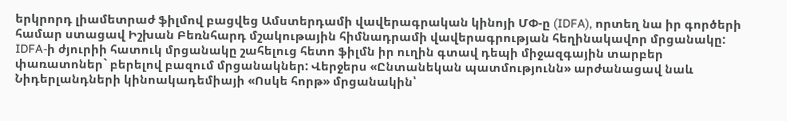երկրորդ լիամետրաժ ֆիլմով բացվեց Ամստերդամի վավերագրական կինոյի ՄՓ-ը (IDFA), որտեղ նա իր գործերի համար ստացավ Իշխան Բեռնհարդ մշակութային հիմնադրամի վավերագրության հեղինակավոր մրցանակը: IDFA-ի ժյուրիի հատուկ մրցանակը շահելուց հետո ֆիլմն իր ուղին գտավ դեպի միջազգային տարբեր փառատոներ` բերելով բազում մրցանակներ: Վերջերս «Ընտանեկան պատմությունն» արժանացավ նաև Նիդերլանդների կինոակադեմիայի «Ոսկե հորթ» մրցանակին՝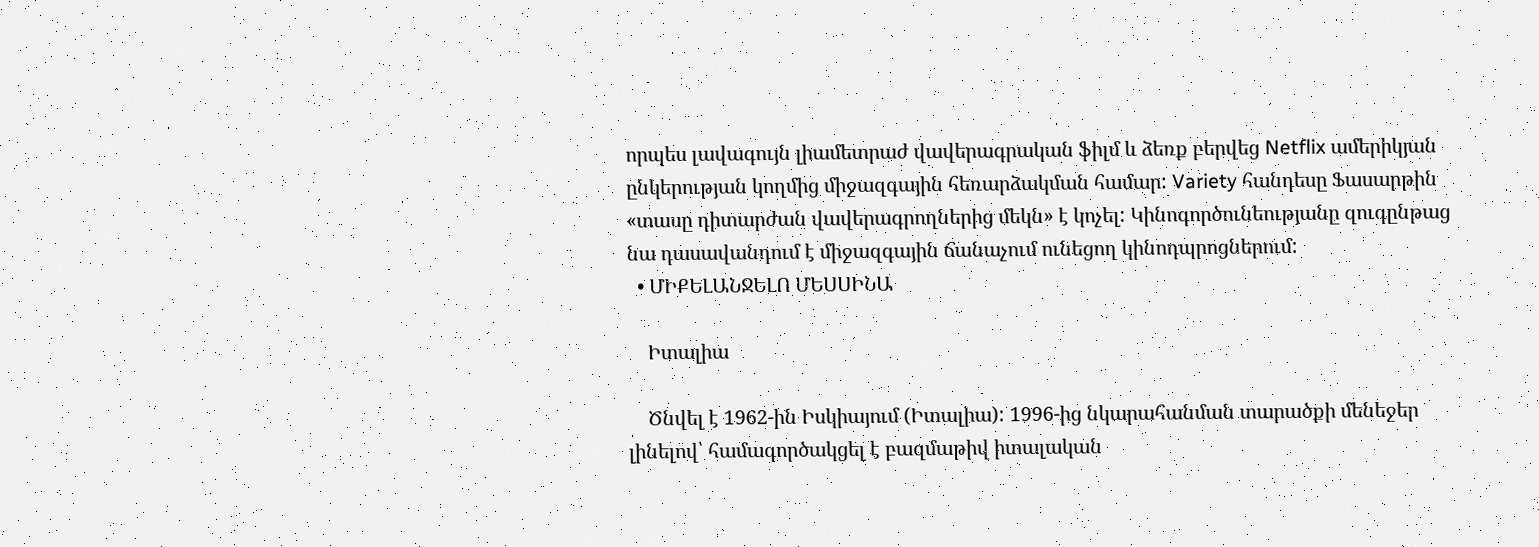որպես լավագույն լիամետրաժ վավերագրական ֆիլմ և ձեռք բերվեց Netflix ամերիկյան ընկերության կողմից միջազգային հեռարձակման համար: Variety հանդեսը Ֆասարթին «տասը դիտարժան վավերագրողներից մեկն» է կոչել: Կինոգործունեությանը զուգընթաց նա դասավանդում է միջազգային ճանաչում ունեցող կինոդպրոցներում:
  • ՄԻՔԵԼԱՆՋԵԼՈ ՄԵՍՍԻՆԱ

    Իտալիա

    Ծնվել է 1962-ին Իսկիայում (Իտալիա): 1996-ից նկարահանման տարածքի մենեջեր լինելով՝ համագործակցել է բազմաթիվ իտալական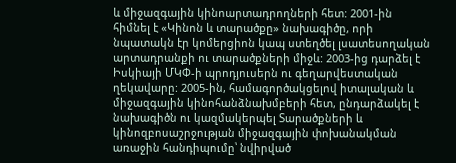և միջազգային կինոարտադրողների հետ: 2001-ին հիմնել է «Կինոն և տարածքը» նախագիծը, որի նպատակն էր կոմերցիոն կապ ստեղծել լսատեսողական արտադրանքի ու տարածքների միջև: 2003-ից դարձել է Իսկիայի ՄԿՓ-ի պրոդյուսերն ու գեղարվեստական ղեկավարը: 2005-ին, համագործակցելով իտալական և միջազգային կինոհանձնախմբերի հետ, ընդարձակել է նախագիծն ու կազմակերպել Տարածքների և կինոզբոսաշրջության միջազգային փոխանակման առաջին հանդիպումը՝ նվիրված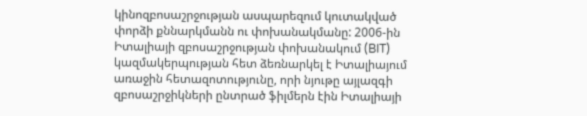կինոզբոսաշրջության ասպարեզում կուտակված փորձի քննարկմանն ու փոխանակմանը: 2006-ին Իտալիայի զբոսաշրջության փոխանակում (BIT) կազմակերպության հետ ձեռնարկել է Իտալիայում առաջին հետազոտությունը, որի նյութը այլազգի զբոսաշրջիկների ընտրած ֆիլմերն էին Իտալիայի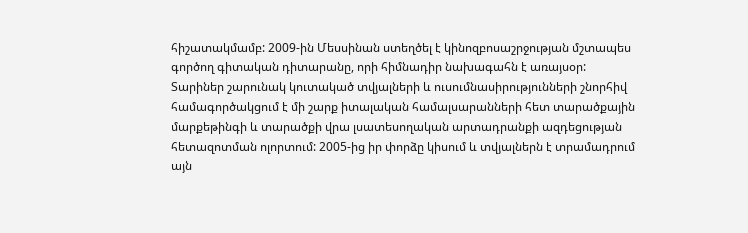հիշատակմամբ: 2009-ին Մեսսինան ստեղծել է կինոզբոսաշրջության մշտապես գործող գիտական դիտարանը, որի հիմնադիր նախագահն է առայսօր: Տարիներ շարունակ կուտակած տվյալների և ուսումնասիրությունների շնորհիվ համագործակցում է մի շարք իտալական համալսարանների հետ տարածքային մարքեթինգի և տարածքի վրա լսատեսողական արտադրանքի ազդեցության հետազոտման ոլորտում: 2005-ից իր փորձը կիսում և տվյալներն է տրամադրում այն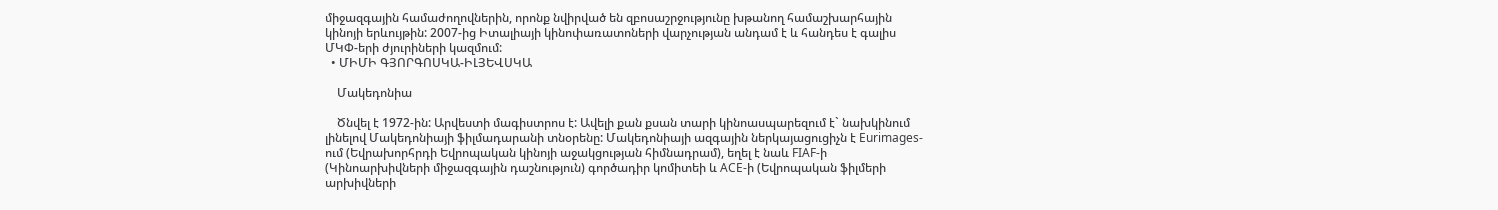միջազգային համաժողովներին, որոնք նվիրված են զբոսաշրջությունը խթանող համաշխարհային կինոյի երևույթին: 2007-ից Իտալիայի կինոփառատոների վարչության անդամ է և հանդես է գալիս ՄԿՓ-երի ժյուրիների կազմում:
  • ՄԻՄԻ ԳՅՈՐԳՈՍԿԱ-ԻԼՅԵՎՍԿԱ

    Մակեդոնիա

    Ծնվել է 1972-ին: Արվեստի մագիստրոս է: Ավելի քան քսան տարի կինոասպարեզում է` նախկինում լինելով Մակեդոնիայի ֆիլմադարանի տնօրենը: Մակեդոնիայի ազգային ներկայացուցիչն է Eurimages-ում (Եվրախորհրդի Եվրոպական կինոյի աջակցության հիմնադրամ), եղել է նաև FIAF-ի (Կինոարխիվների միջազգային դաշնություն) գործադիր կոմիտեի և ACE-ի (Եվրոպական ֆիլմերի արխիվների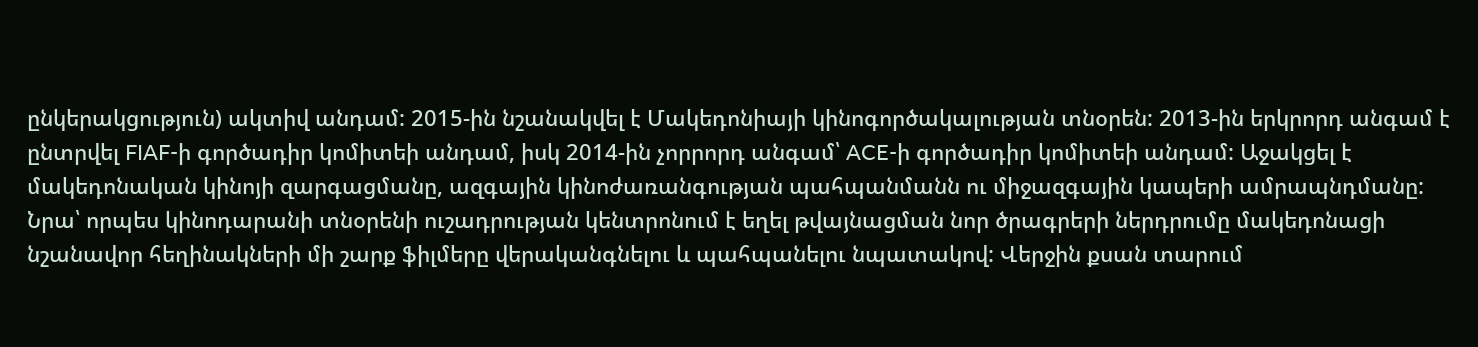ընկերակցություն) ակտիվ անդամ: 2015-ին նշանակվել է Մակեդոնիայի կինոգործակալության տնօրեն: 2013-ին երկրորդ անգամ է ընտրվել FIAF-ի գործադիր կոմիտեի անդամ, իսկ 2014-ին չորրորդ անգամ՝ ACE-ի գործադիր կոմիտեի անդամ: Աջակցել է մակեդոնական կինոյի զարգացմանը, ազգային կինոժառանգության պահպանմանն ու միջազգային կապերի ամրապնդմանը: Նրա՝ որպես կինոդարանի տնօրենի ուշադրության կենտրոնում է եղել թվայնացման նոր ծրագրերի ներդրումը մակեդոնացի նշանավոր հեղինակների մի շարք ֆիլմերը վերականգնելու և պահպանելու նպատակով: Վերջին քսան տարում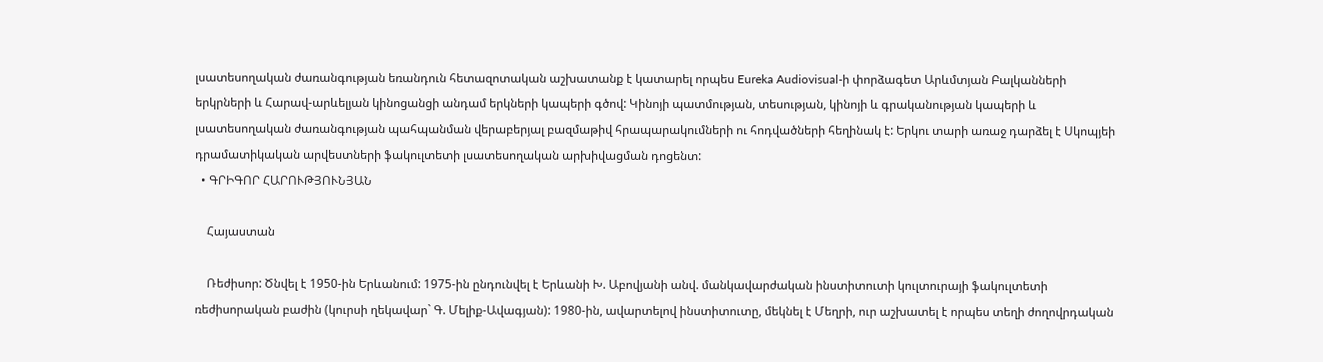լսատեսողական ժառանգության եռանդուն հետազոտական աշխատանք է կատարել որպես Eureka Audiovisual-ի փորձագետ Արևմտյան Բալկանների երկրների և Հարավ-արևելյան կինոցանցի անդամ երկների կապերի գծով: Կինոյի պատմության, տեսության, կինոյի և գրականության կապերի և լսատեսողական ժառանգության պահպանման վերաբերյալ բազմաթիվ հրապարակումների ու հոդվածների հեղինակ է: Երկու տարի առաջ դարձել է Սկոպյեի դրամատիկական արվեստների ֆակուլտետի լսատեսողական արխիվացման դոցենտ:
  • ԳՐԻԳՈՐ ՀԱՐՈՒԹՅՈՒՆՅԱՆ

    Հայաստան

    Ռեժիսոր: Ծնվել է 1950-ին Երևանում: 1975-ին ընդունվել է Երևանի Խ. Աբովյանի անվ. մանկավարժական ինստիտուտի կուլտուրայի ֆակուլտետի ռեժիսորական բաժին (կուրսի ղեկավար` Գ. Մելիք-Ավագյան): 1980-ին, ավարտելով ինստիտուտը, մեկնել է Մեղրի, ուր աշխատել է որպես տեղի ժողովրդական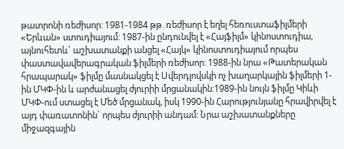թատրոնի ռեժիսոր: 1981-1984 թթ. ռեժիսոր է եղել հեռուստաֆիլմերի «Երևան» ստուդիայում: 1987-ին ընդունվել է «Հայֆիլմ» կինոստուդիա, այնուհետև` աշխատանքի անցել «Հայկ» կինոստուդիայում որպես փաստավավերագրական ֆիլմերի ռեժիսոր: 1988-ին նրա «Թատերական հրապարակ» ֆիլմը մասնակցել է Սվերդլովսկի ոչ խաղարկային ֆիլմերի 1-ին ՄԿՓ-ին և արժանացել ժյուրիի մրցանակին:1989-ին նույն ֆիլմը Կիևի ՄԿՓ-ում ստացել է Մեծ մրցանակ, իսկ 1990-ին Հարությունյանը հրավիրվել է այդ փառատոնին` որպես ժյուրիի անդամ: Նրա աշխատանքները միջազգային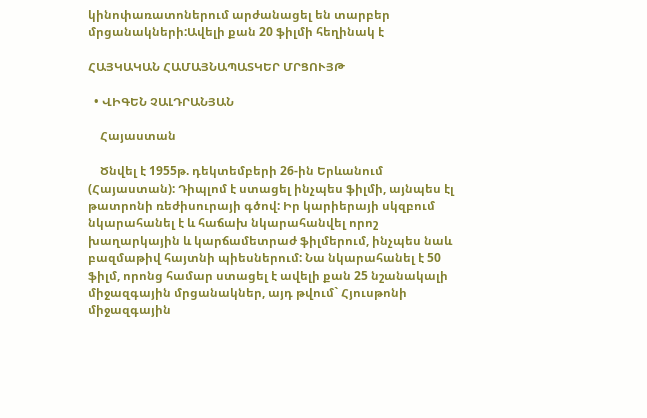կինոփառատոներում արժանացել են տարբեր մրցանակների:Ավելի քան 20 ֆիլմի հեղինակ է

ՀԱՅԿԱԿԱՆ ՀԱՄԱՅՆԱՊԱՏԿԵՐ ՄՐՑՈՒՅԹ

  • ՎԻԳԵՆ ՉԱԼԴՐԱՆՅԱՆ

    Հայաստան

    Ծնվել է 1955թ. դեկտեմբերի 26-ին Երևանում (Հայաստան): Դիպլոմ է ստացել ինչպես ֆիլմի, այնպես էլ թատրոնի ռեժիսուրայի գծով: Իր կարիերայի սկզբում նկարահանել է և հաճախ նկարահանվել որոշ խաղարկային և կարճամետրաժ ֆիլմերում, ինչպես նաև բազմաթիվ հայտնի պիեսներում: Նա նկարահանել է 50 ֆիլմ, որոնց համար ստացել է ավելի քան 25 նշանակալի միջազգային մրցանակներ, այդ թվում` Հյուսթոնի միջազգային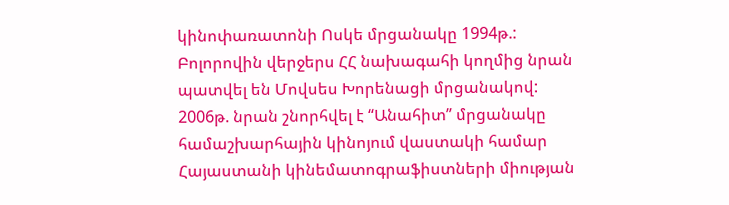կինոփառատոնի Ոսկե մրցանակը 1994թ.: Բոլորովին վերջերս ՀՀ նախագահի կողմից նրան պատվել են Մովսես Խորենացի մրցանակով: 2006թ. նրան շնորհվել է “Անահիտ” մրցանակը համաշխարհային կինոյում վաստակի համար Հայաստանի կինեմատոգրաֆիստների միության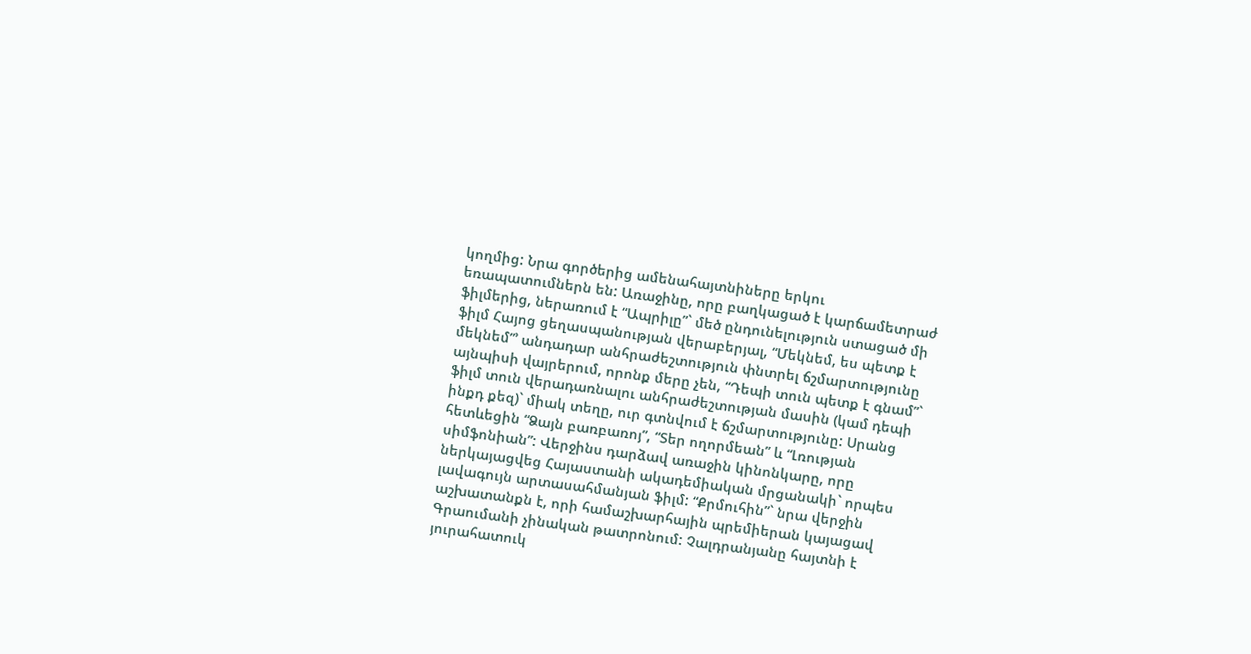կողմից: Նրա գործերից ամենահայտնիները երկու եռապատումներն են: Առաջինը, որը բաղկացած է կարճամետրաժ ֆիլմերից, ներառում է “Ապրիլը”` մեծ ընդունելություն ստացած մի ֆիլմ Հայոց ցեղասպանության վերաբերյալ, “Մեկնեմ, ես պետք է մեկնեմ”՚ անդադար անհրաժեշտություն փնտրել ճշմարտությունը այնպիսի վայրերում, որոնք մերը չեն, “Դեպի տուն պետք է գնամ”` ֆիլմ տուն վերադառնալու անհրաժեշտության մասին (կամ դեպի ինքդ քեզ)` միակ տեղը, ուր գտնվում է ճշմարտությունը: Սրանց հետևեցին “Ձայն բառբառոյ”, “Տեր ողորմեան” և “Լռության սիմֆոնիան”: Վերջինս դարձավ առաջին կինոնկարը, որը ներկայացվեց Հայաստանի ակադեմիական մրցանակի` որպես լավագույն արտասահմանյան ֆիլմ: “Քրմուհին”` նրա վերջին աշխատանքն է, որի համաշխարհային պրեմիերան կայացավ Գրաումանի չինական թատրոնում: Չալդրանյանը հայտնի է յուրահատուկ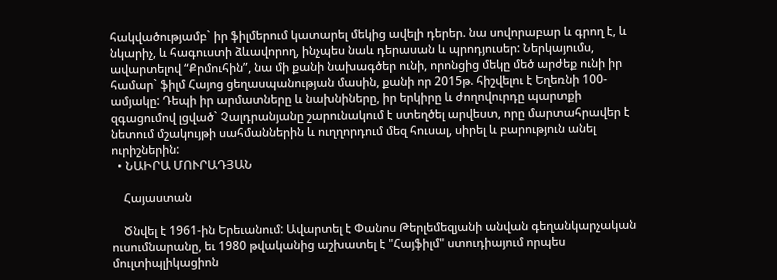հակվածությամբ` իր ֆիլմերում կատարել մեկից ավելի դերեր. նա սովորաբար և գրող է, և նկարիչ, և հագուստի ձևավորող, ինչպես նաև դերասան և պրոդյուսեր: Ներկայումս, ավարտելով “Քրմուհին”, նա մի քանի նախագծեր ունի, որոնցից մեկը մեծ արժեք ունի իր համար` ֆիլմ Հայոց ցեղասպանության մասին, քանի որ 2015թ. հիշվելու է Եղեռնի 100-ամյակը: Դեպի իր արմատները և նախնիները, իր երկիրը և ժողովուրդը պարտքի զգացումով լցված` Չալդրանյանը շարունակում է ստեղծել արվեստ, որը մարտահրավեր է նետում մշակույթի սահմաններին և ուղղորդում մեզ հուսալ, սիրել և բարություն անել ուրիշներին:
  • ՆԱԻՐԱ ՄՈՒՐԱԴՅԱՆ

    Հայաստան

    Ծնվել է 1961-ին Երեւանում: Ավարտել է Փանոս Թերլեմեզյանի անվան գեղանկարչական ուսումնարանը, եւ 1980 թվականից աշխատել է "Հայֆիլմ" ստուդիայում որպես մուլտիպլիկացիոն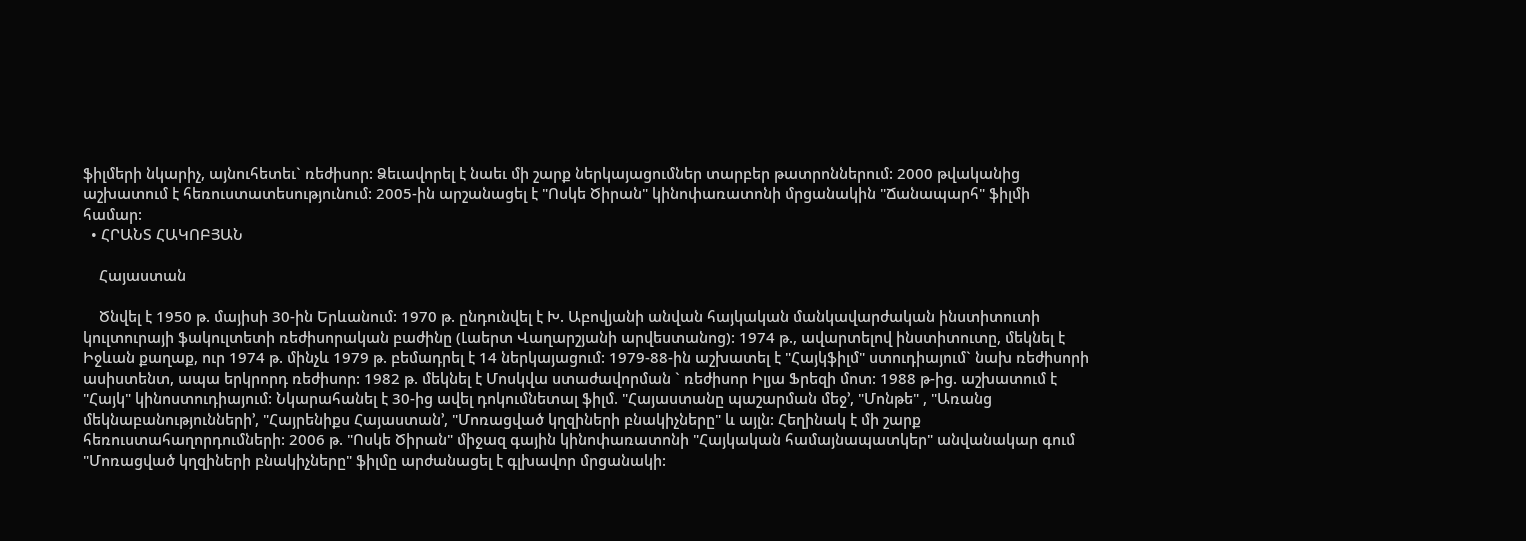ֆիլմերի նկարիչ, այնուհետեւ` ռեժիսոր: Ձեւավորել է նաեւ մի շարք ներկայացումներ տարբեր թատրոններում: 2000 թվականից աշխատում է հեռուստատեսությունում: 2005-ին արշանացել է "Ոսկե Ծիրան" կինոփառատոնի մրցանակին "Ճանապարհ" ֆիլմի համար:
  • ՀՐԱՆՏ ՀԱԿՈԲՅԱՆ

    Հայաստան

    Ծնվել է 1950 թ. մայիսի 30-ին Երևանում: 1970 թ. ընդունվել է Խ. Աբովյանի անվան հայկական մանկավարժական ինստիտուտի կուլտուրայի ֆակուլտետի ռեժիսորական բաժինը (Լաերտ Վաղարշյանի արվեստանոց): 1974 թ., ավարտելով ինստիտուտը, մեկնել է Իջևան քաղաք, ուր 1974 թ. մինչև 1979 թ. բեմադրել է 14 ներկայացում: 1979-88-ին աշխատել է "Հայկֆիլմ" ստուդիայում` նախ ռեժիսորի ասիստենտ, ապա երկրորդ ռեժիսոր: 1982 թ. մեկնել է Մոսկվա ստաժավորման ` ռեժիսոր Իլյա Ֆրեզի մոտ: 1988 թ-ից. աշխատում է "Հայկ" կինոստուդիայում: Նկարահանել է 30-ից ավել դոկումնետալ ֆիլմ. "Հայաստանը պաշարման մեջ՚, "Մոնթե" , "Առանց մեկնաբանությունների՚, "Հայրենիքս Հայաստան՚, "Մոռացված կղզիների բնակիչները" և այլն: Հեղինակ է մի շարք հեռուստահաղորդումների: 2006 թ. "Ոսկե Ծիրան" միջազ գային կինոփառատոնի "Հայկական համայնապատկեր" անվանակար գում "Մոռացված կղզիների բնակիչները" ֆիլմը արժանացել է գլխավոր մրցանակի: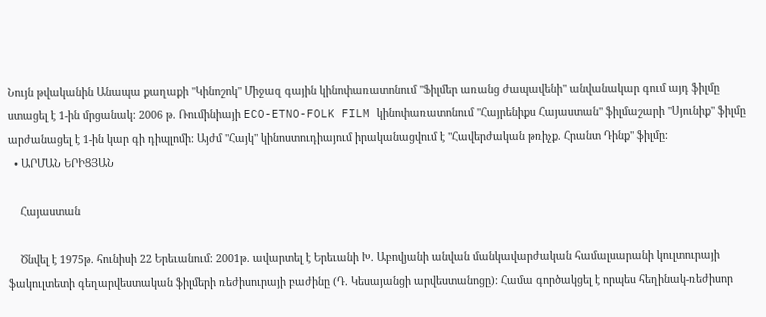Նույն թվականին Անապա քաղաքի "Կինոշոկ" Միջազ գային կինոփառատոնում "Ֆիլմեր առանց ժապավենի" անվանակար գում այդ ֆիլմը ստացել է 1-ին մրցանակ: 2006 թ. Ռումինիայի ECO-ETNO-FOLK FILM կինոփառատոնում "Հայրենիքս Հայաստան" ֆիլմաշարի "Սյունիք" ֆիլմը արժանացել է 1-ին կար գի դիպլոմի: Այժմ "Հայկ" կինոստուդիայում իրականացվում է "Հավերժական թռիչք. Հրանտ Դինք" ֆիլմը:
  • ԱՐՄԱՆ ԵՐԻՑՅԱՆ

    Հայաստան

    Ծնվել է 1975թ. հունիսի 22 Երեւանում: 2001թ. ավարտել է Երեւանի Խ. Աբովյանի անվան մանկավարժական համալսարանի կուլտուրայի ֆակուլտետի գեղարվեստական ֆիլմերի ռեժիսուրայի բաժինը (Դ. Կեսայանցի արվեստանոցը): Համա գործակցել է որպես հեղինակ-ռեժիսոր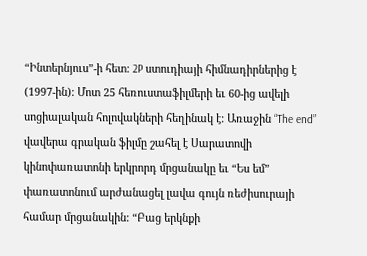“Ինտերնյուս”-ի հետ: 2P ստուդիայի հիմնադիրներից է (1997-ին): Մոտ 25 հեռուստաֆիլմերի եւ 60-ից ավելի սոցիալական հոլովակների հեղինակ է: Առաջին “The end” վավերա գրական ֆիլմը շահել է Սարատովի կինոփառատոնի երկրորդ մրցանակը եւ “Ես եմ” փառատոնում արժանացել լավա գույն ռեժիսուրայի համար մրցանակին: “Բաց երկնքի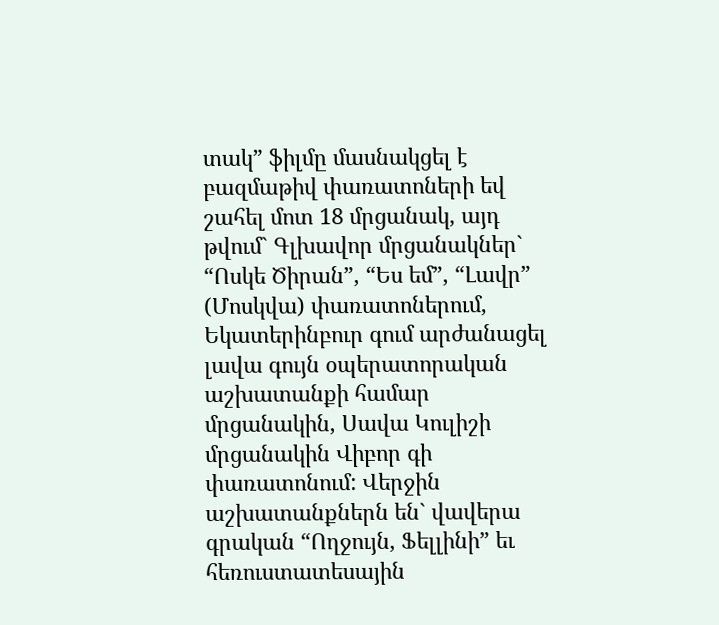տակ” ֆիլմը մասնակցել է բազմաթիվ փառատոների եվ շահել մոտ 18 մրցանակ, այդ թվում` Գլխավոր մրցանակներ` “Ոսկե Ծիրան”, “Ես եմ”, “Լավր” (Մոսկվա) փառատոներում, Եկատերինբուր գում արժանացել լավա գույն օպերատորական աշխատանքի համար մրցանակին, Սավա Կուլիշի մրցանակին Վիբոր գի փառատոնում: Վերջին աշխատանքներն են` վավերա գրական “Ողջույն, Ֆելլինի” եւ հեռուստատեսային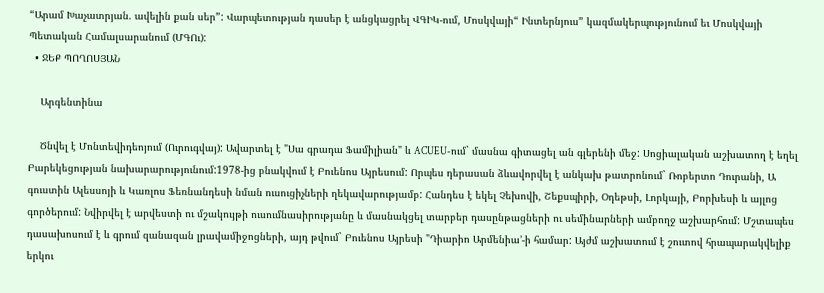“Արամ Խաչատրյան. ավելին քան սեր”: Վարպետության դասեր է անցկացրել ՎԳԻԿ-ում, Մոսկվայի“ Ինտերնյուս” կազմակերպությունում եւ Մոսկվայի Պետական Համալսարանում (ՄԳՈւ):
  • ՋԵՔ ՊՈՂՈՍՅԱՆ

    Արգենտինա

    Ծնվել է Մոնտեվիդեոյում (Ուրուգվայ): Ավարտել է "Սա գրադա Ֆամիլիան" և ACUEU-ում` մասնա գիտացել ան գլերենի մեջ: Սոցիալական աշխատող է եղել Բարեկեցության նախարարությունում:1978-ից բնակվում է Բուենոս Այրեսում: Որպես դերասան ձևավորվել է անկախ թատրոնում` Ռոբերտո Դուրանի, Ա գուստին Ալեսսոյի և Կառլոս Ֆեռնանդեսի նման ուսուցիչների ղեկավարությամբ: Հանդես է եկել Չեխովի, Շեքսպիրի, Օդեթսի, Լորկայի, Բորխեսի և այլոց գործերում: Նվիրվել է արվեստի ու մշակույթի ուսումնասիրությանը և մասնակցել տարբեր դասընթացների ու սեմինարների ամբողջ աշխարհում: Մշտապես դասախոսում է և գրում զանազան լրավամիջոցների, այդ թվում` Բուենոս Այրեսի "Դիարիո Արմենիա՚-ի համար: Այժմ աշխատում է շուտով հրապարակվելիք երկու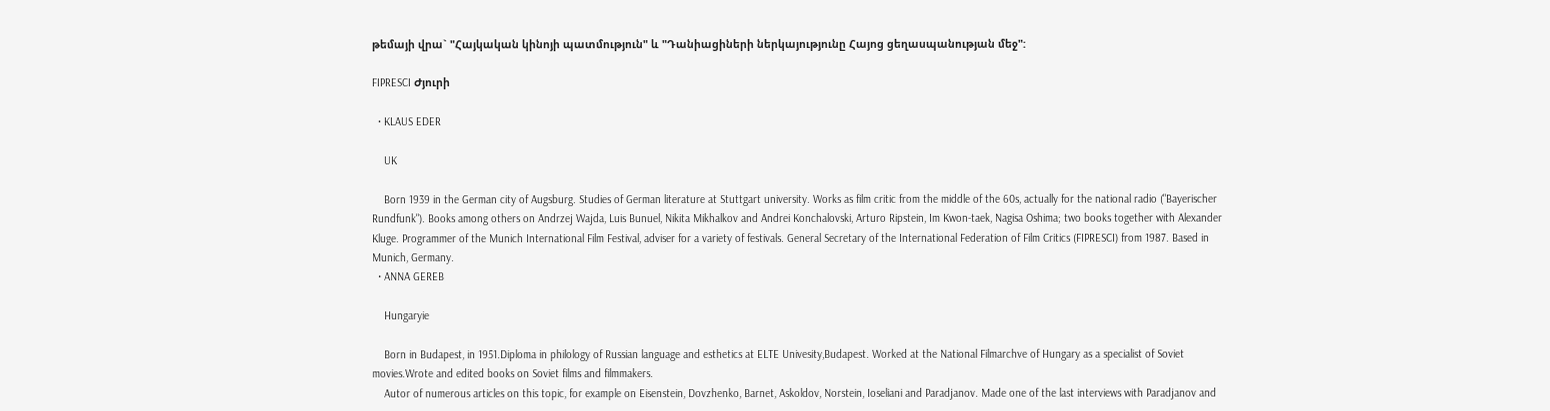թեմայի վրա` "Հայկական կինոյի պատմություն" և "Դանիացիների ներկայությունը Հայոց ցեղասպանության մեջ":

FIPRESCI Ժյուրի

  • KLAUS EDER

    UK

    Born 1939 in the German city of Augsburg. Studies of German literature at Stuttgart university. Works as film critic from the middle of the 60s, actually for the national radio ("Bayerischer Rundfunk"). Books among others on Andrzej Wajda, Luis Bunuel, Nikita Mikhalkov and Andrei Konchalovski, Arturo Ripstein, Im Kwon-taek, Nagisa Oshima; two books together with Alexander Kluge. Programmer of the Munich International Film Festival, adviser for a variety of festivals. General Secretary of the International Federation of Film Critics (FIPRESCI) from 1987. Based in Munich, Germany.
  • ANNA GEREB

    Hungaryie

    Born in Budapest, in 1951.Diploma in philology of Russian language and esthetics at ELTE Univesity,Budapest. Worked at the National Filmarchve of Hungary as a specialist of Soviet movies.Wrote and edited books on Soviet films and filmmakers.
    Autor of numerous articles on this topic, for example on Eisenstein, Dovzhenko, Barnet, Askoldov, Norstein, Ioseliani and Paradjanov. Made one of the last interviews with Paradjanov and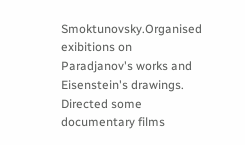Smoktunovsky.Organised exibitions on Paradjanov's works and Eisenstein's drawings. Directed some documentary films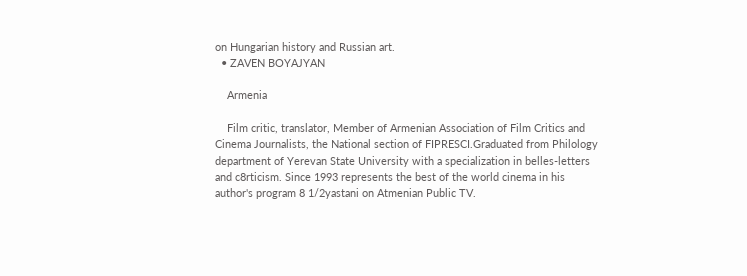on Hungarian history and Russian art.
  • ZAVEN BOYAJYAN

    Armenia

    Film critic, translator, Member of Armenian Association of Film Critics and Cinema Journalists, the National section of FIPRESCI.Graduated from Philology department of Yerevan State University with a specialization in belles-letters and c8rticism. Since 1993 represents the best of the world cinema in his author's program 8 1/2yastani on Atmenian Public TV.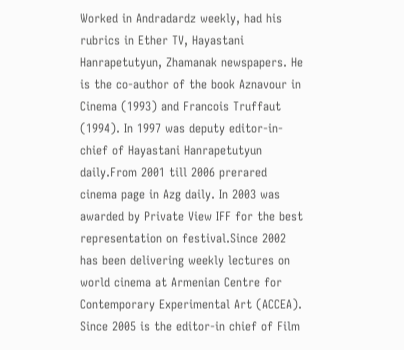Worked in Andradardz weekly, had his rubrics in Ether TV, Hayastani Hanrapetutyun, Zhamanak newspapers. He is the co-author of the book Aznavour in Cinema (1993) and Francois Truffaut (1994). In 1997 was deputy editor-in-chief of Hayastani Hanrapetutyun daily.From 2001 till 2006 prerared cinema page in Azg daily. In 2003 was awarded by Private View IFF for the best representation on festival.Since 2002 has been delivering weekly lectures on world cinema at Armenian Centre for Contemporary Experimental Art (ACCEA). Since 2005 is the editor-in chief of Film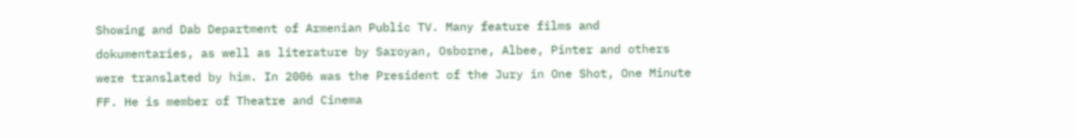Showing and Dab Department of Armenian Public TV. Many feature films and dokumentaries, as well as literature by Saroyan, Osborne, Albee, Pinter and others were translated by him. In 2006 was the President of the Jury in One Shot, One Minute FF. He is member of Theatre and Cinema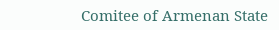Comitee of Armenan State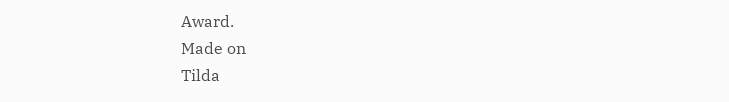Award.
Made on
Tilda